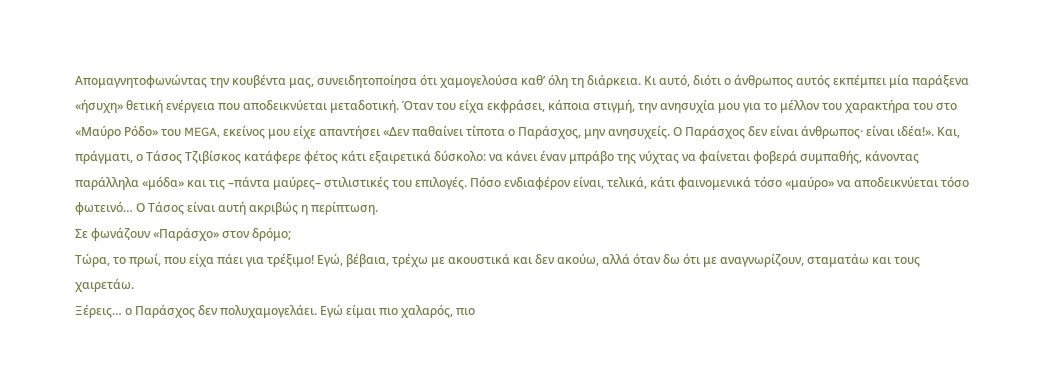Απομαγνητοφωνώντας την κουβέντα μας, συνειδητοποίησα ότι χαμογελούσα καθ’ όλη τη διάρκεια. Κι αυτό, διότι ο άνθρωπος αυτός εκπέμπει μία παράξενα «ήσυχη» θετική ενέργεια που αποδεικνύεται μεταδοτική. Όταν του είχα εκφράσει, κάποια στιγμή, την ανησυχία μου για το μέλλον του χαρακτήρα του στο «Μαύρο Ρόδο» του MEGA, εκείνος μου είχε απαντήσει «Δεν παθαίνει τίποτα ο Παράσχος, μην ανησυχείς. Ο Παράσχος δεν είναι άνθρωπος· είναι ιδέα!». Και, πράγματι, ο Τάσος Τζιβίσκος κατάφερε φέτος κάτι εξαιρετικά δύσκολο: να κάνει έναν μπράβο της νύχτας να φαίνεται φοβερά συμπαθής, κάνοντας παράλληλα «μόδα» και τις –πάντα μαύρες– στιλιστικές του επιλογές. Πόσο ενδιαφέρον είναι, τελικά, κάτι φαινομενικά τόσο «μαύρο» να αποδεικνύεται τόσο φωτεινό… Ο Τάσος είναι αυτή ακριβώς η περίπτωση.
Σε φωνάζουν «Παράσχο» στον δρόμο;
Τώρα, το πρωί, που είχα πάει για τρέξιμο! Εγώ, βέβαια, τρέχω με ακουστικά και δεν ακούω, αλλά όταν δω ότι με αναγνωρίζουν, σταματάω και τους χαιρετάω.
Ξέρεις… ο Παράσχος δεν πολυχαμογελάει. Εγώ είμαι πιο χαλαρός, πιο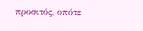προσιτός, οπότε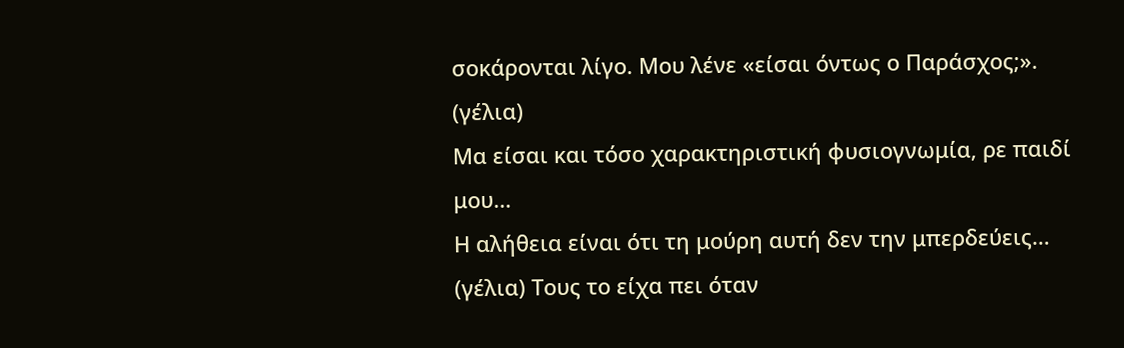σοκάρονται λίγο. Μου λένε «είσαι όντως ο Παράσχος;». (γέλια)
Μα είσαι και τόσο χαρακτηριστική φυσιογνωμία, ρε παιδί μου…
Η αλήθεια είναι ότι τη μούρη αυτή δεν την μπερδεύεις… (γέλια) Τους το είχα πει όταν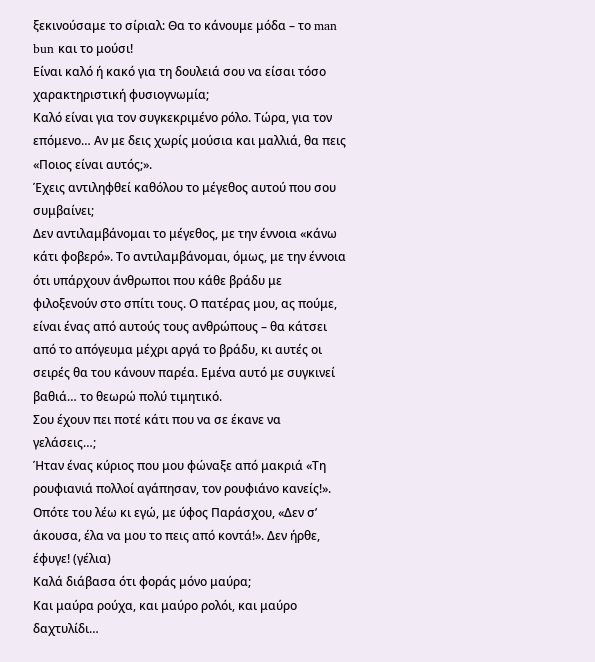ξεκινούσαμε το σίριαλ: Θα το κάνουμε μόδα – το man bun και το μούσι!
Είναι καλό ή κακό για τη δουλειά σου να είσαι τόσο χαρακτηριστική φυσιογνωμία;
Καλό είναι για τον συγκεκριμένο ρόλο. Τώρα, για τον επόμενο… Αν με δεις χωρίς μούσια και μαλλιά, θα πεις «Ποιος είναι αυτός;».
Έχεις αντιληφθεί καθόλου το μέγεθος αυτού που σου συμβαίνει;
Δεν αντιλαμβάνομαι το μέγεθος, με την έννοια «κάνω κάτι φοβερό». Το αντιλαμβάνομαι, όμως, με την έννοια ότι υπάρχουν άνθρωποι που κάθε βράδυ με φιλοξενούν στο σπίτι τους. Ο πατέρας μου, ας πούμε, είναι ένας από αυτούς τους ανθρώπους – θα κάτσει από το απόγευμα μέχρι αργά το βράδυ, κι αυτές οι σειρές θα του κάνουν παρέα. Εμένα αυτό με συγκινεί βαθιά… το θεωρώ πολύ τιμητικό.
Σου έχουν πει ποτέ κάτι που να σε έκανε να γελάσεις…;
Ήταν ένας κύριος που μου φώναξε από μακριά «Τη ρουφιανιά πολλοί αγάπησαν, τον ρουφιάνο κανείς!». Οπότε του λέω κι εγώ, με ύφος Παράσχου, «Δεν σ’ άκουσα, έλα να μου το πεις από κοντά!». Δεν ήρθε, έφυγε! (γέλια)
Καλά διάβασα ότι φοράς μόνο μαύρα;
Και μαύρα ρούχα, και μαύρο ρολόι, και μαύρο δαχτυλίδι…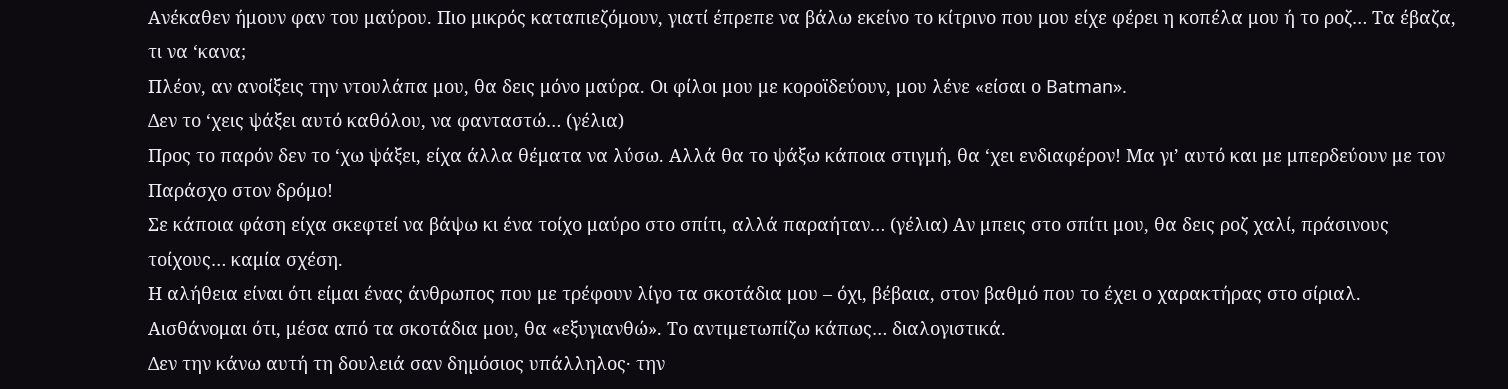Ανέκαθεν ήμουν φαν του μαύρου. Πιο μικρός καταπιεζόμουν, γιατί έπρεπε να βάλω εκείνο το κίτρινο που μου είχε φέρει η κοπέλα μου ή το ροζ… Τα έβαζα, τι να ‘κανα;
Πλέον, αν ανοίξεις την ντουλάπα μου, θα δεις μόνο μαύρα. Οι φίλοι μου με κοροϊδεύουν, μου λένε «είσαι ο Batman».
Δεν το ‘χεις ψάξει αυτό καθόλου, να φανταστώ… (γέλια)
Προς το παρόν δεν το ‘χω ψάξει, είχα άλλα θέματα να λύσω. Αλλά θα το ψάξω κάποια στιγμή, θα ‘χει ενδιαφέρον! Μα γι’ αυτό και με μπερδεύουν με τον Παράσχο στον δρόμο!
Σε κάποια φάση είχα σκεφτεί να βάψω κι ένα τοίχο μαύρο στο σπίτι, αλλά παραήταν… (γέλια) Αν μπεις στο σπίτι μου, θα δεις ροζ χαλί, πράσινους τοίχους… καμία σχέση.
Η αλήθεια είναι ότι είμαι ένας άνθρωπος που με τρέφουν λίγο τα σκοτάδια μου – όχι, βέβαια, στον βαθμό που το έχει ο χαρακτήρας στο σίριαλ. Αισθάνομαι ότι, μέσα από τα σκοτάδια μου, θα «εξυγιανθώ». Το αντιμετωπίζω κάπως… διαλογιστικά.
Δεν την κάνω αυτή τη δουλειά σαν δηµόσιος υπάλληλος· την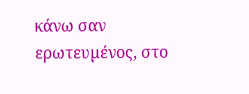κάνω σαν ερωτευµένος, στο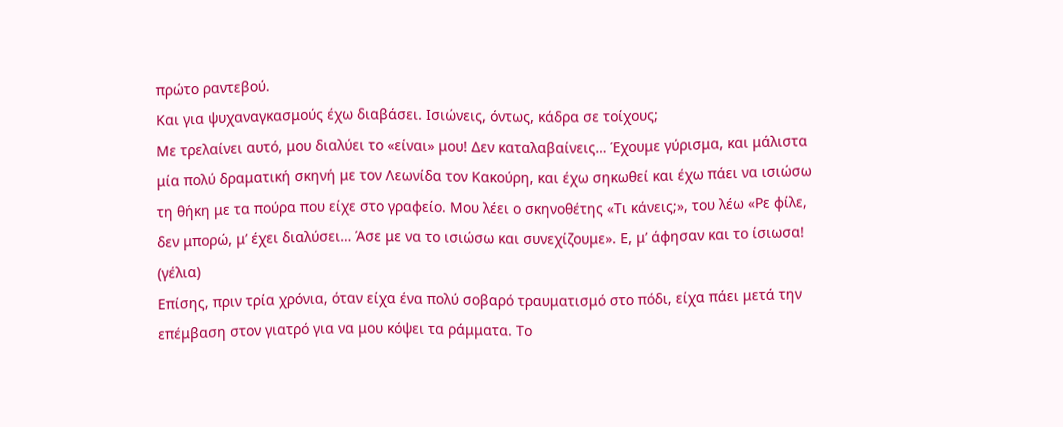πρώτο ραντεβού.
Και για ψυχαναγκασμούς έχω διαβάσει. Ισιώνεις, όντως, κάδρα σε τοίχους;
Με τρελαίνει αυτό, μου διαλύει το «είναι» μου! Δεν καταλαβαίνεις… Έχουμε γύρισμα, και μάλιστα μία πολύ δραματική σκηνή με τον Λεωνίδα τον Κακούρη, και έχω σηκωθεί και έχω πάει να ισιώσω τη θήκη με τα πούρα που είχε στο γραφείο. Μου λέει ο σκηνοθέτης «Τι κάνεις;», του λέω «Ρε φίλε, δεν μπορώ, μ’ έχει διαλύσει… Άσε με να το ισιώσω και συνεχίζουμε». Ε, μ’ άφησαν και το ίσιωσα! (γέλια)
Επίσης, πριν τρία χρόνια, όταν είχα ένα πολύ σοβαρό τραυματισμό στο πόδι, είχα πάει μετά την επέμβαση στον γιατρό για να μου κόψει τα ράμματα. Το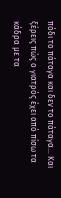πόδι το πάταγα και δεν το πάταγα… Και ξέρεις πώς ο γιατρός έχει από πίσω τα κάδρα με τα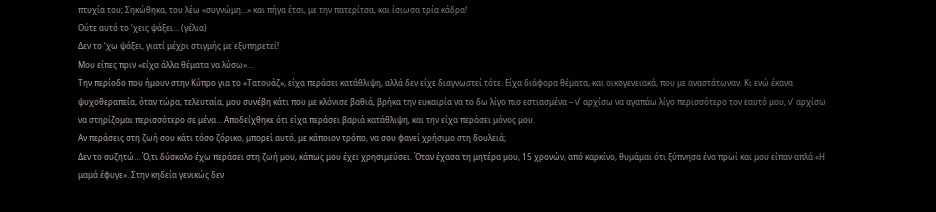πτυχία του; Σηκώθηκα, του λέω «συγνώμη…» και πήγα έτσι, με την πατερίτσα, και ίσιωσα τρία κάδρα!
Ούτε αυτό το ‘χεις ψάξει… (γέλια)
Δεν το ‘χω ψάξει, γιατί μέχρι στιγμής με εξυπηρετεί!
Μου είπες πριν «είχα άλλα θέματα να λύσω»…
Την περίοδο που ήμουν στην Κύπρο για το «Τατουάζ», είχα περάσει κατάθλιψη, αλλά δεν είχε διαγνωστεί τότε. Είχα διάφορα θέματα, και οικογενειακά, που με αναστάτωναν. Κι ενώ έκανα ψυχοθεραπεία, όταν τώρα, τελευταία, μου συνέβη κάτι που με κλόνισε βαθιά, βρήκα την ευκαιρία να το δω λίγο πιο εστιασμένα – ν’ αρχίσω να αγαπάω λίγο περισσότερο τον εαυτό μου, ν’ αρχίσω να στηρίζομαι περισσότερο σε μένα… Αποδείχθηκε ότι είχα περάσει βαριά κατάθλιψη, και την είχα περάσει μόνος μου.
Αν περάσεις στη ζωή σου κάτι τόσο ζόρικο, μπορεί αυτό, με κάποιον τρόπο, να σου φανεί χρήσιμο στη δουλειά;
Δεν το συζητώ… Ό,τι δύσκολο έχω περάσει στη ζωή μου, κάπως μου έχει χρησιμεύσει. Όταν έχασα τη μητέρα μου, 15 χρονών, από καρκίνο, θυμάμαι ότι ξύπνησα ένα πρωί και μου είπαν απλά «Η μαμά έφυγε». Στην κηδεία γενικώς δεν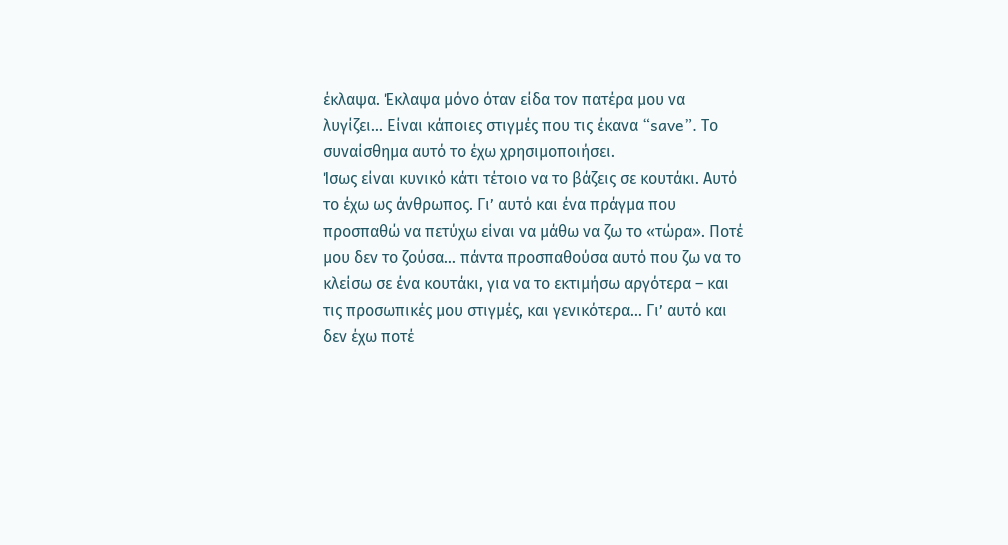έκλαψα. Έκλαψα μόνο όταν είδα τον πατέρα μου να λυγίζει… Είναι κάποιες στιγμές που τις έκανα “save”. Το συναίσθημα αυτό το έχω χρησιμοποιήσει.
Ίσως είναι κυνικό κάτι τέτοιο να το βάζεις σε κουτάκι. Αυτό το έχω ως άνθρωπος. Γι’ αυτό και ένα πράγμα που προσπαθώ να πετύχω είναι να μάθω να ζω το «τώρα». Ποτέ μου δεν το ζούσα… πάντα προσπαθούσα αυτό που ζω να το κλείσω σε ένα κουτάκι, για να το εκτιμήσω αργότερα – και τις προσωπικές μου στιγμές, και γενικότερα… Γι’ αυτό και δεν έχω ποτέ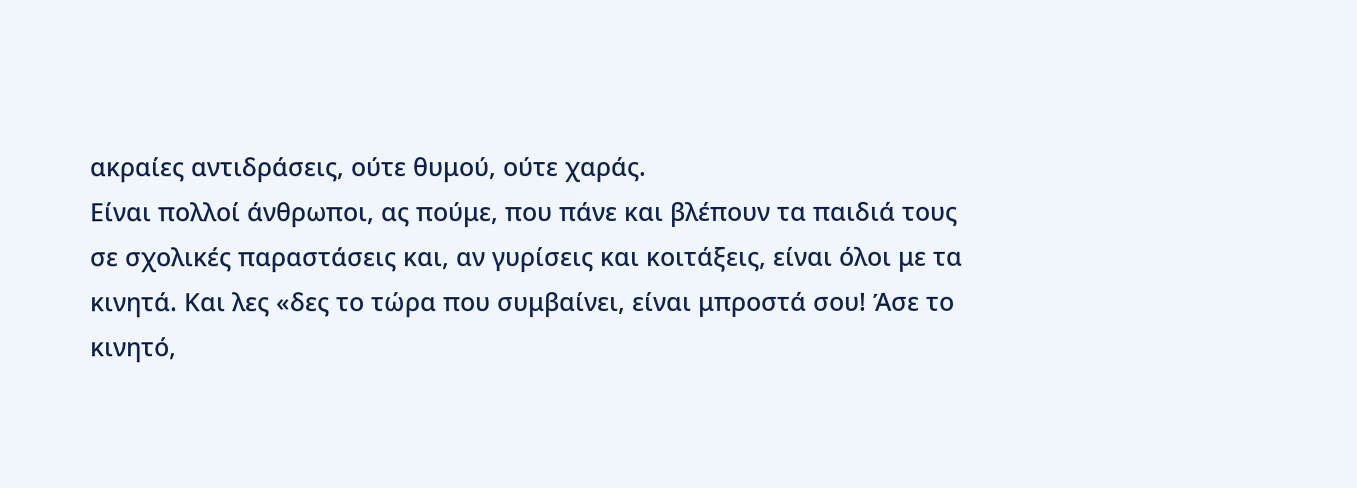ακραίες αντιδράσεις, ούτε θυμού, ούτε χαράς.
Είναι πολλοί άνθρωποι, ας πούμε, που πάνε και βλέπουν τα παιδιά τους σε σχολικές παραστάσεις και, αν γυρίσεις και κοιτάξεις, είναι όλοι με τα κινητά. Και λες «δες το τώρα που συμβαίνει, είναι μπροστά σου! Άσε το κινητό,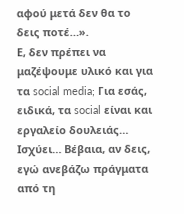αφού μετά δεν θα το δεις ποτέ…».
Ε, δεν πρέπει να μαζέψουμε υλικό και για τα social media; Για εσάς, ειδικά, τα social είναι και εργαλείο δουλειάς…
Ισχύει… Βέβαια, αν δεις, εγώ ανεβάζω πράγματα από τη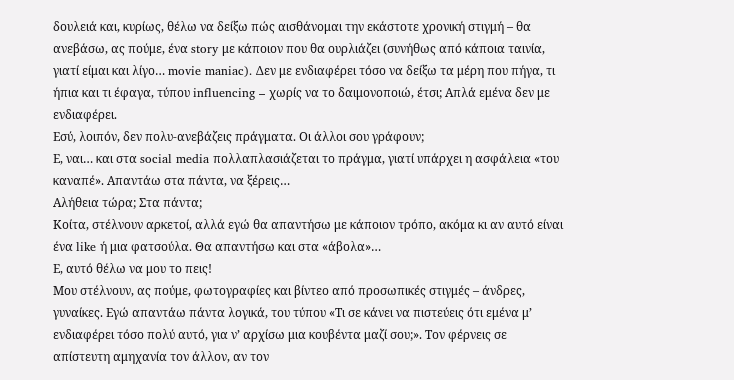δουλειά και, κυρίως, θέλω να δείξω πώς αισθάνομαι την εκάστοτε χρονική στιγμή – θα ανεβάσω, ας πούμε, ένα story με κάποιον που θα ουρλιάζει (συνήθως από κάποια ταινία, γιατί είμαι και λίγο… movie maniac). Δεν με ενδιαφέρει τόσο να δείξω τα μέρη που πήγα, τι ήπια και τι έφαγα, τύπου influencing – χωρίς να το δαιμονοποιώ, έτσι; Απλά εμένα δεν με ενδιαφέρει.
Εσύ, λοιπόν, δεν πολυ-ανεβάζεις πράγματα. Οι άλλοι σου γράφουν;
Ε, ναι… και στα social media πολλαπλασιάζεται το πράγμα, γιατί υπάρχει η ασφάλεια «του καναπέ». Απαντάω στα πάντα, να ξέρεις…
Αλήθεια τώρα; Στα πάντα;
Κοίτα, στέλνουν αρκετοί, αλλά εγώ θα απαντήσω με κάποιον τρόπο, ακόμα κι αν αυτό είναι ένα like ή μια φατσούλα. Θα απαντήσω και στα «άβολα»…
Ε, αυτό θέλω να μου το πεις!
Μου στέλνουν, ας πούμε, φωτογραφίες και βίντεο από προσωπικές στιγμές – άνδρες, γυναίκες. Εγώ απαντάω πάντα λογικά, του τύπου «Τι σε κάνει να πιστεύεις ότι εμένα μ’ ενδιαφέρει τόσο πολύ αυτό, για ν’ αρχίσω μια κουβέντα μαζί σου;». Τον φέρνεις σε απίστευτη αμηχανία τον άλλον, αν τον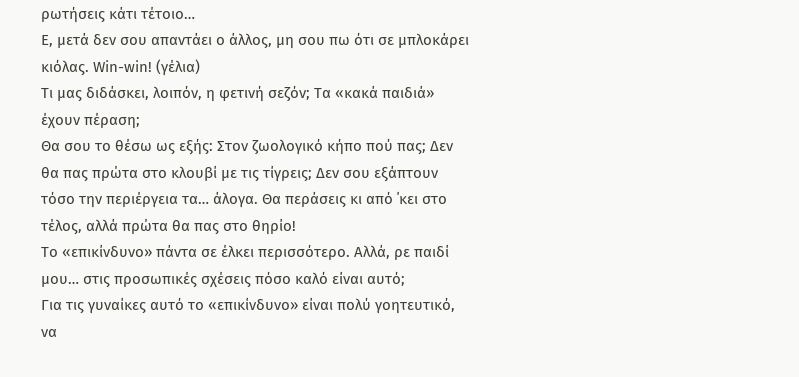ρωτήσεις κάτι τέτοιο…
Ε, μετά δεν σου απαντάει ο άλλος, μη σου πω ότι σε μπλοκάρει κιόλας. Win-win! (γέλια)
Τι μας διδάσκει, λοιπόν, η φετινή σεζόν; Τα «κακά παιδιά» έχουν πέραση;
Θα σου το θέσω ως εξής: Στον ζωολογικό κήπο πού πας; Δεν θα πας πρώτα στο κλουβί με τις τίγρεις; Δεν σου εξάπτουν τόσο την περιέργεια τα… άλογα. Θα περάσεις κι από ΄κει στο τέλος, αλλά πρώτα θα πας στο θηρίο!
Το «επικίνδυνο» πάντα σε έλκει περισσότερο. Αλλά, ρε παιδί μου… στις προσωπικές σχέσεις πόσο καλό είναι αυτό;
Για τις γυναίκες αυτό το «επικίνδυνο» είναι πολύ γοητευτικό, να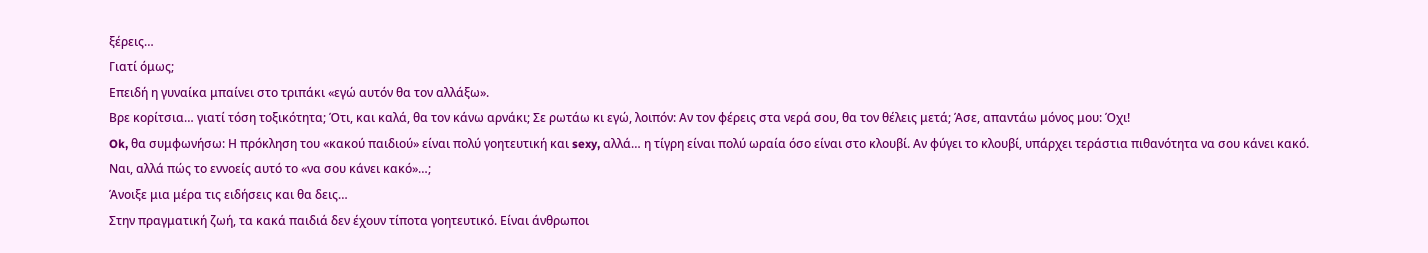ξέρεις…
Γιατί όμως;
Επειδή η γυναίκα μπαίνει στο τριπάκι «εγώ αυτόν θα τον αλλάξω».
Βρε κορίτσια… γιατί τόση τοξικότητα; Ότι, και καλά, θα τον κάνω αρνάκι; Σε ρωτάω κι εγώ, λοιπόν: Αν τον φέρεις στα νερά σου, θα τον θέλεις μετά; Άσε, απαντάω μόνος μου: Όχι!
Ok, θα συμφωνήσω: Η πρόκληση του «κακού παιδιού» είναι πολύ γοητευτική και sexy, αλλά… η τίγρη είναι πολύ ωραία όσο είναι στο κλουβί. Αν φύγει το κλουβί, υπάρχει τεράστια πιθανότητα να σου κάνει κακό.
Ναι, αλλά πώς το εννοείς αυτό το «να σου κάνει κακό»…;
Άνοιξε μια μέρα τις ειδήσεις και θα δεις…
Στην πραγματική ζωή, τα κακά παιδιά δεν έχουν τίποτα γοητευτικό. Είναι άνθρωποι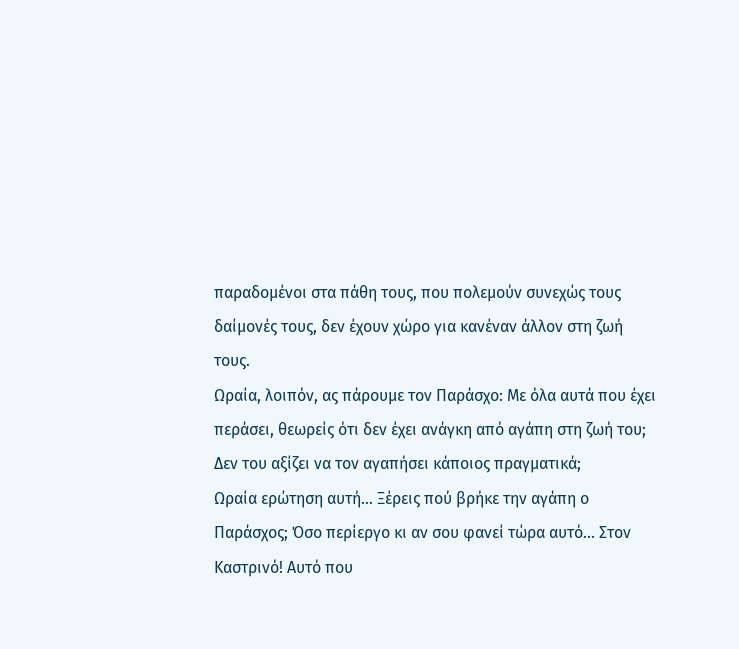παραδομένοι στα πάθη τους, που πολεμούν συνεχώς τους δαίμονές τους, δεν έχουν χώρο για κανέναν άλλον στη ζωή τους.
Ωραία, λοιπόν, ας πάρουμε τον Παράσχο: Με όλα αυτά που έχει περάσει, θεωρείς ότι δεν έχει ανάγκη από αγάπη στη ζωή του; Δεν του αξίζει να τον αγαπήσει κάποιος πραγματικά;
Ωραία ερώτηση αυτή… Ξέρεις πού βρήκε την αγάπη ο Παράσχος; Όσο περίεργο κι αν σου φανεί τώρα αυτό… Στον Καστρινό! Αυτό που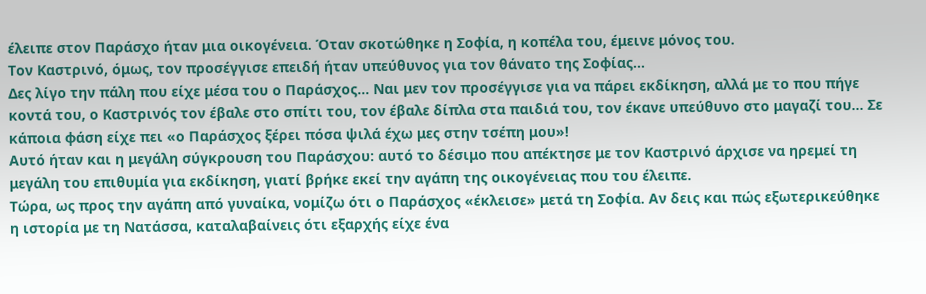έλειπε στον Παράσχο ήταν μια οικογένεια. Όταν σκοτώθηκε η Σοφία, η κοπέλα του, έμεινε μόνος του.
Τον Καστρινό, όμως, τον προσέγγισε επειδή ήταν υπεύθυνος για τον θάνατο της Σοφίας…
Δες λίγο την πάλη που είχε μέσα του ο Παράσχος… Ναι μεν τον προσέγγισε για να πάρει εκδίκηση, αλλά με το που πήγε κοντά του, ο Καστρινός τον έβαλε στο σπίτι του, τον έβαλε δίπλα στα παιδιά του, τον έκανε υπεύθυνο στο μαγαζί του… Σε κάποια φάση είχε πει «ο Παράσχος ξέρει πόσα ψιλά έχω μες στην τσέπη μου»!
Αυτό ήταν και η μεγάλη σύγκρουση του Παράσχου: αυτό το δέσιμο που απέκτησε με τον Καστρινό άρχισε να ηρεμεί τη μεγάλη του επιθυμία για εκδίκηση, γιατί βρήκε εκεί την αγάπη της οικογένειας που του έλειπε.
Τώρα, ως προς την αγάπη από γυναίκα, νομίζω ότι ο Παράσχος «έκλεισε» μετά τη Σοφία. Αν δεις και πώς εξωτερικεύθηκε η ιστορία με τη Νατάσσα, καταλαβαίνεις ότι εξαρχής είχε ένα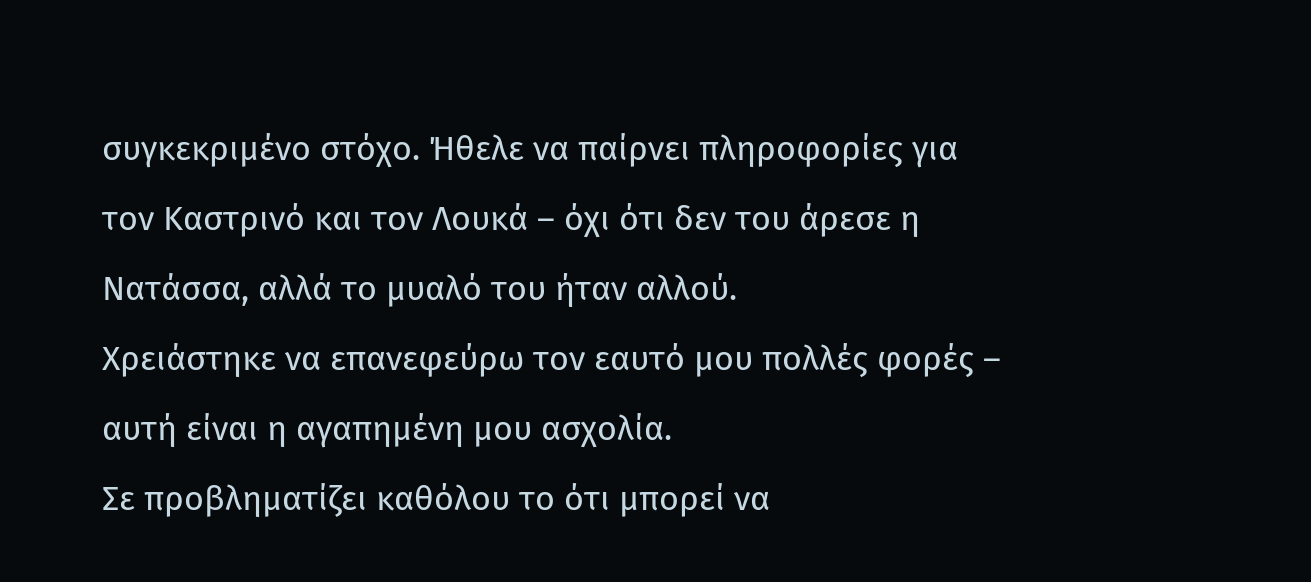συγκεκριμένο στόχο. Ήθελε να παίρνει πληροφορίες για τον Καστρινό και τον Λουκά – όχι ότι δεν του άρεσε η Νατάσσα, αλλά το μυαλό του ήταν αλλού.
Χρειάστηκε να επανεφεύρω τον εαυτό µου πολλές φορές – αυτή είναι η αγαπηµένη µου ασχολία.
Σε προβληματίζει καθόλου το ότι μπορεί να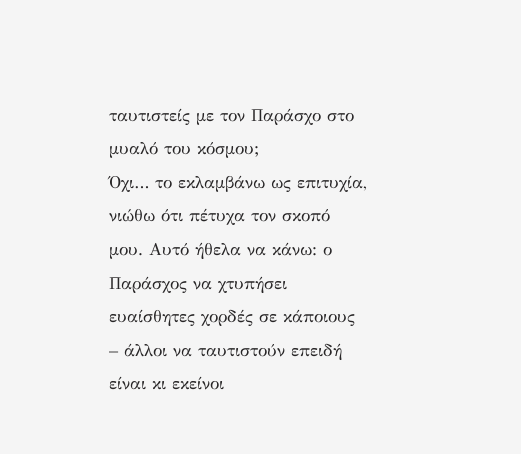ταυτιστείς με τον Παράσχο στο μυαλό του κόσμου;
Όχι… το εκλαμβάνω ως επιτυχία, νιώθω ότι πέτυχα τον σκοπό μου. Αυτό ήθελα να κάνω: ο Παράσχος να χτυπήσει ευαίσθητες χορδές σε κάποιους – άλλοι να ταυτιστούν επειδή είναι κι εκείνοι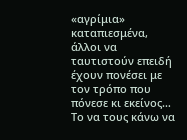«αγρίμια» καταπιεσμένα, άλλοι να ταυτιστούν επειδή έχουν πονέσει με τον τρόπο που πόνεσε κι εκείνος…
Το να τους κάνω να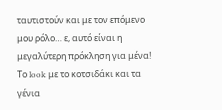ταυτιστούν και με τον επόμενο μου ρόλο… ε, αυτό είναι η μεγαλύτερη πρόκληση για μένα!
Το look με το κοτσιδάκι και τα γένια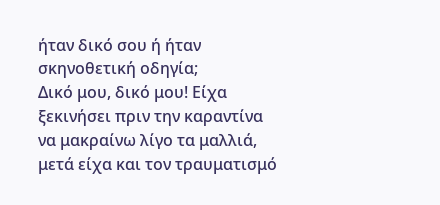ήταν δικό σου ή ήταν σκηνοθετική οδηγία;
Δικό μου, δικό μου! Είχα ξεκινήσει πριν την καραντίνα να μακραίνω λίγο τα μαλλιά, μετά είχα και τον τραυματισμό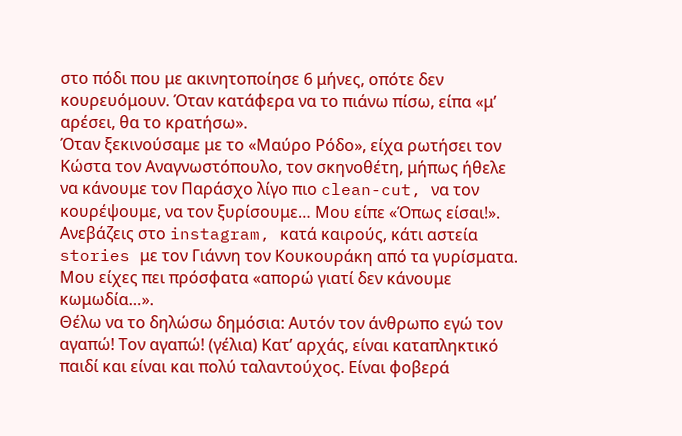στο πόδι που με ακινητοποίησε 6 μήνες, οπότε δεν κουρευόμουν. Όταν κατάφερα να το πιάνω πίσω, είπα «μ’ αρέσει, θα το κρατήσω».
Όταν ξεκινούσαμε με το «Μαύρο Ρόδο», είχα ρωτήσει τον Κώστα τον Αναγνωστόπουλο, τον σκηνοθέτη, μήπως ήθελε να κάνουμε τον Παράσχο λίγο πιο clean-cut, να τον κουρέψουμε, να τον ξυρίσουμε… Μου είπε «Όπως είσαι!».
Ανεβάζεις στο instagram, κατά καιρούς, κάτι αστεία stories με τον Γιάννη τον Κουκουράκη από τα γυρίσματα. Μου είχες πει πρόσφατα «απορώ γιατί δεν κάνουμε κωμωδία…».
Θέλω να το δηλώσω δημόσια: Αυτόν τον άνθρωπο εγώ τον αγαπώ! Τον αγαπώ! (γέλια) Κατ’ αρχάς, είναι καταπληκτικό παιδί και είναι και πολύ ταλαντούχος. Είναι φοβερά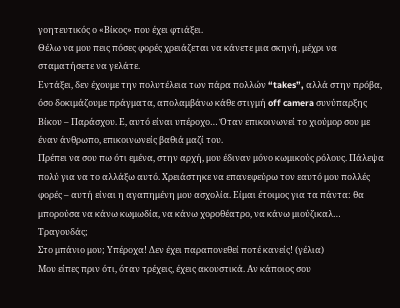γοητευτικός ο «Βίκος» που έχει φτιάξει.
Θέλω να μου πεις πόσες φορές χρειάζεται να κάνετε μια σκηνή, μέχρι να σταματήσετε να γελάτε.
Εντάξει, δεν έχουμε την πολυτέλεια των πάρα πολλών “takes”, αλλά στην πρόβα, όσο δοκιμάζουμε πράγματα, απολαμβάνω κάθε στιγμή off camera συνύπαρξης Βίκου – Παράσχου. Ε, αυτό είναι υπέροχο… Όταν επικοινωνεί το χιούμορ σου με έναν άνθρωπο, επικοινωνείς βαθιά μαζί του.
Πρέπει να σου πω ότι εμένα, στην αρχή, μου έδιναν μόνο κωμικούς ρόλους. Πάλεψα πολύ για να το αλλάξω αυτό. Χρειάστηκε να επανεφεύρω τον εαυτό μου πολλές φορές – αυτή είναι η αγαπημένη μου ασχολία. Είμαι έτοιμος για τα πάντα: θα μπορούσα να κάνω κωμωδία, να κάνω χοροθέατρο, να κάνω μιούζικαλ…
Τραγουδάς;
Στο μπάνιο μου; Υπέροχα! Δεν έχει παραπονεθεί ποτέ κανείς! (γέλια)
Μου είπες πριν ότι, όταν τρέχεις, έχεις ακουστικά. Αν κάποιος σου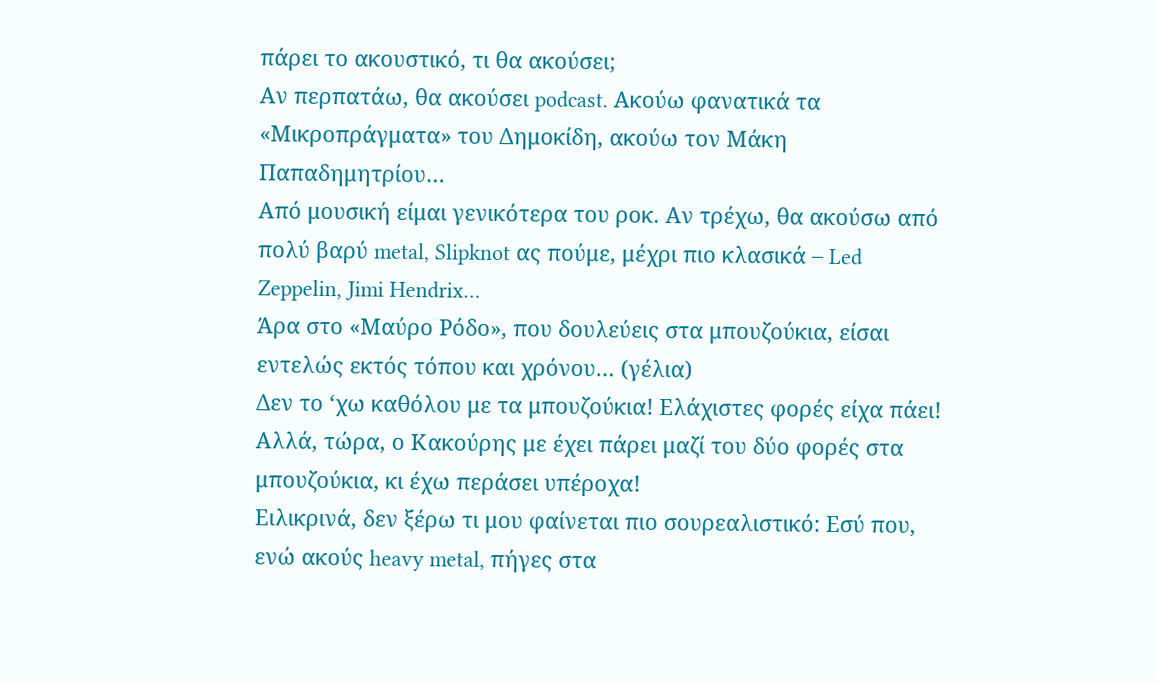πάρει το ακουστικό, τι θα ακούσει;
Αν περπατάω, θα ακούσει podcast. Ακούω φανατικά τα «Μικροπράγματα» του Δημοκίδη, ακούω τον Μάκη Παπαδημητρίου…
Από μουσική είμαι γενικότερα του ροκ. Αν τρέχω, θα ακούσω από πολύ βαρύ metal, Slipknot ας πούμε, μέχρι πιο κλασικά – Led Zeppelin, Jimi Hendrix…
Άρα στο «Μαύρο Ρόδο», που δουλεύεις στα μπουζούκια, είσαι εντελώς εκτός τόπου και χρόνου… (γέλια)
Δεν το ‘χω καθόλου με τα μπουζούκια! Ελάχιστες φορές είχα πάει! Αλλά, τώρα, ο Κακούρης με έχει πάρει μαζί του δύο φορές στα μπουζούκια, κι έχω περάσει υπέροχα!
Ειλικρινά, δεν ξέρω τι μου φαίνεται πιο σουρεαλιστικό: Εσύ που, ενώ ακούς heavy metal, πήγες στα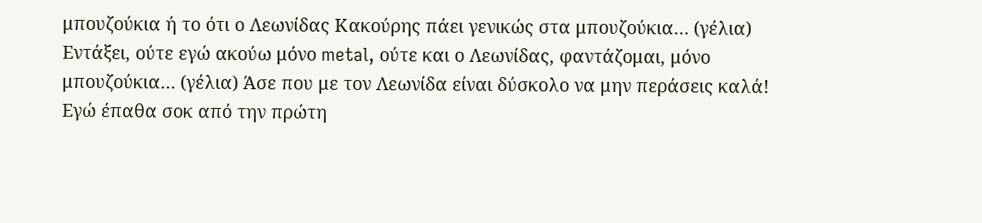μπουζούκια ή το ότι ο Λεωνίδας Κακούρης πάει γενικώς στα μπουζούκια… (γέλια)
Εντάξει, ούτε εγώ ακούω μόνο metal, ούτε και ο Λεωνίδας, φαντάζομαι, μόνο μπουζούκια… (γέλια) Άσε που με τον Λεωνίδα είναι δύσκολο να μην περάσεις καλά!
Εγώ έπαθα σοκ από την πρώτη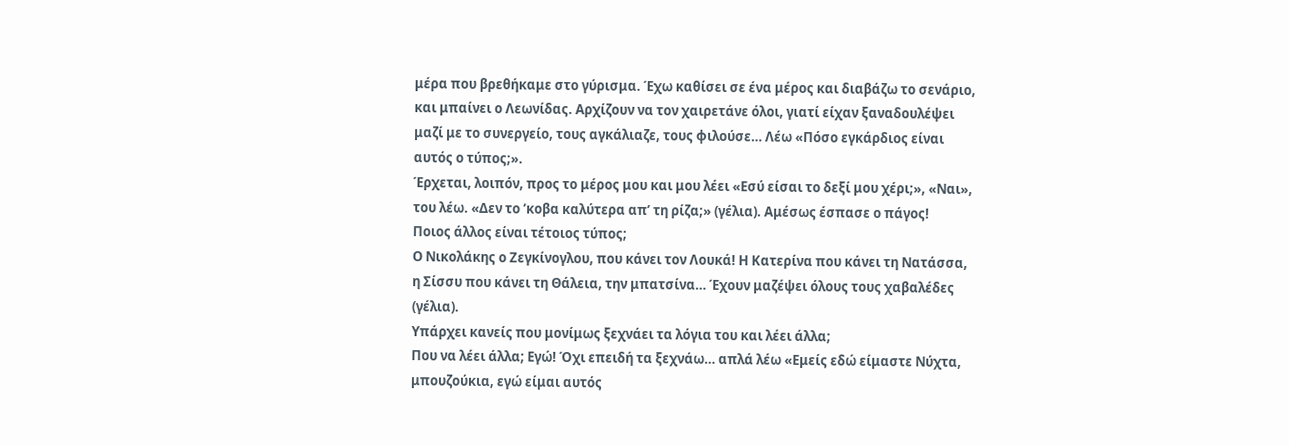μέρα που βρεθήκαμε στο γύρισμα. Έχω καθίσει σε ένα μέρος και διαβάζω το σενάριο, και μπαίνει ο Λεωνίδας. Αρχίζουν να τον χαιρετάνε όλοι, γιατί είχαν ξαναδουλέψει μαζί με το συνεργείο, τους αγκάλιαζε, τους φιλούσε… Λέω «Πόσο εγκάρδιος είναι αυτός ο τύπος;».
Έρχεται, λοιπόν, προς το μέρος μου και μου λέει «Εσύ είσαι το δεξί μου χέρι;», «Ναι», του λέω. «Δεν το ‘κοβα καλύτερα απ’ τη ρίζα;» (γέλια). Αμέσως έσπασε ο πάγος!
Ποιος άλλος είναι τέτοιος τύπος;
Ο Νικολάκης ο Ζεγκίνογλου, που κάνει τον Λουκά! Η Κατερίνα που κάνει τη Νατάσσα, η Σίσσυ που κάνει τη Θάλεια, την μπατσίνα… Έχουν μαζέψει όλους τους χαβαλέδες (γέλια).
Υπάρχει κανείς που μονίμως ξεχνάει τα λόγια του και λέει άλλα;
Που να λέει άλλα; Εγώ! Όχι επειδή τα ξεχνάω… απλά λέω «Εμείς εδώ είμαστε Νύχτα, μπουζούκια, εγώ είμαι αυτός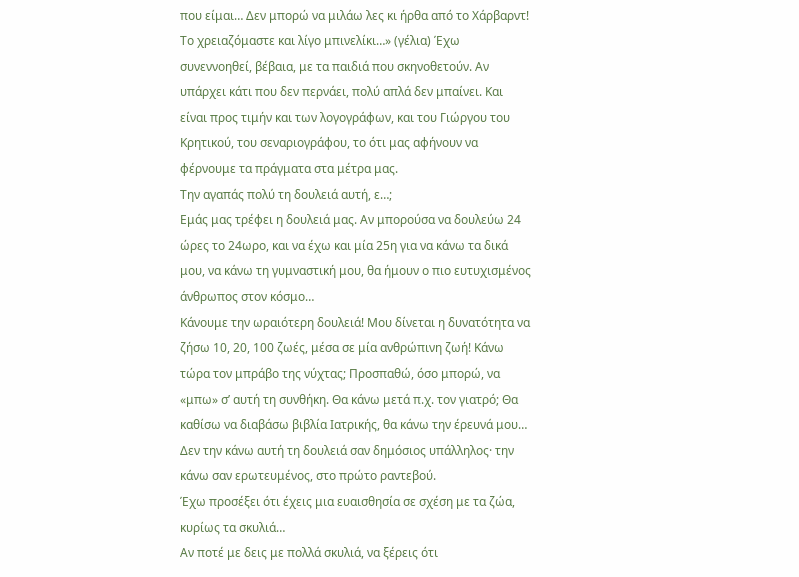που είμαι… Δεν μπορώ να μιλάω λες κι ήρθα από το Χάρβαρντ! Το χρειαζόμαστε και λίγο μπινελίκι…» (γέλια) Έχω συνεννοηθεί, βέβαια, με τα παιδιά που σκηνοθετούν. Αν υπάρχει κάτι που δεν περνάει, πολύ απλά δεν μπαίνει. Και είναι προς τιμήν και των λογογράφων, και του Γιώργου του Κρητικού, του σεναριογράφου, το ότι μας αφήνουν να φέρνουμε τα πράγματα στα μέτρα μας.
Την αγαπάς πολύ τη δουλειά αυτή, ε…;
Εμάς μας τρέφει η δουλειά μας. Αν μπορούσα να δουλεύω 24 ώρες το 24ωρο, και να έχω και μία 25η για να κάνω τα δικά μου, να κάνω τη γυμναστική μου, θα ήμουν ο πιο ευτυχισμένος άνθρωπος στον κόσμο…
Κάνουμε την ωραιότερη δουλειά! Μου δίνεται η δυνατότητα να ζήσω 10, 20, 100 ζωές, μέσα σε μία ανθρώπινη ζωή! Κάνω τώρα τον μπράβο της νύχτας; Προσπαθώ, όσο μπορώ, να «μπω» σ’ αυτή τη συνθήκη. Θα κάνω μετά π.χ. τον γιατρό; Θα καθίσω να διαβάσω βιβλία Ιατρικής, θα κάνω την έρευνά μου… Δεν την κάνω αυτή τη δουλειά σαν δημόσιος υπάλληλος· την κάνω σαν ερωτευμένος, στο πρώτο ραντεβού.
Έχω προσέξει ότι έχεις μια ευαισθησία σε σχέση με τα ζώα, κυρίως τα σκυλιά…
Αν ποτέ με δεις με πολλά σκυλιά, να ξέρεις ότι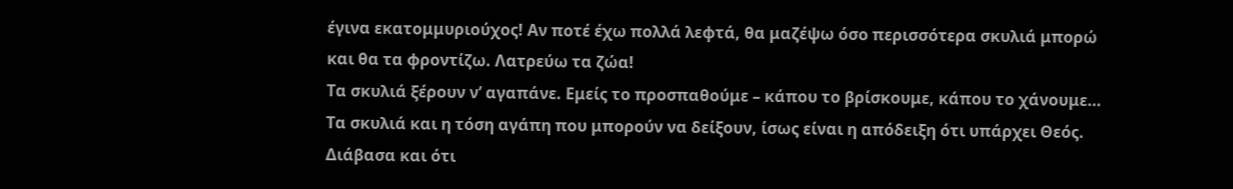έγινα εκατομμυριούχος! Αν ποτέ έχω πολλά λεφτά, θα μαζέψω όσο περισσότερα σκυλιά μπορώ και θα τα φροντίζω. Λατρεύω τα ζώα!
Τα σκυλιά ξέρουν ν’ αγαπάνε. Εμείς το προσπαθούμε – κάπου το βρίσκουμε, κάπου το χάνουμε… Τα σκυλιά και η τόση αγάπη που μπορούν να δείξουν, ίσως είναι η απόδειξη ότι υπάρχει Θεός.
Διάβασα και ότι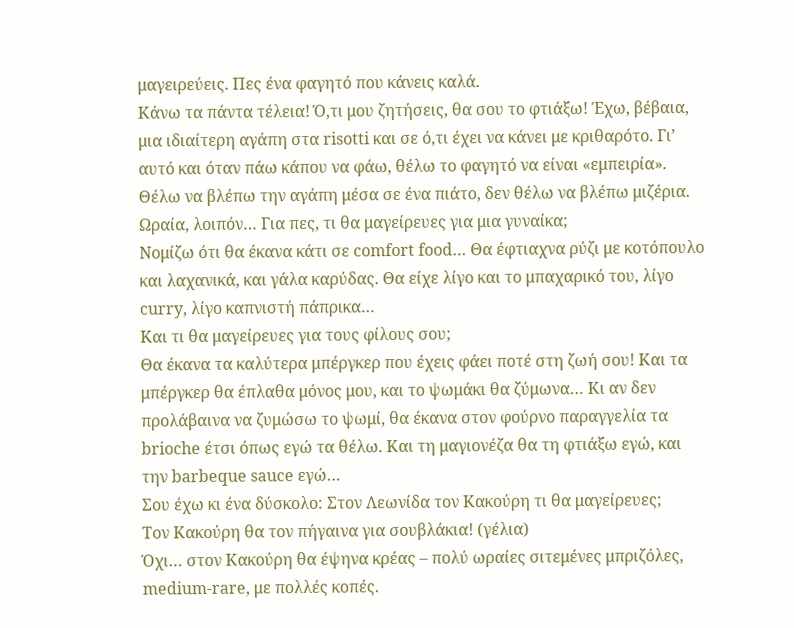μαγειρεύεις. Πες ένα φαγητό που κάνεις καλά.
Κάνω τα πάντα τέλεια! Ό,τι μου ζητήσεις, θα σου το φτιάξω! Έχω, βέβαια, μια ιδιαίτερη αγάπη στα risotti και σε ό,τι έχει να κάνει με κριθαρότο. Γι’ αυτό και όταν πάω κάπου να φάω, θέλω το φαγητό να είναι «εμπειρία». Θέλω να βλέπω την αγάπη μέσα σε ένα πιάτο, δεν θέλω να βλέπω μιζέρια.
Ωραία, λοιπόν… Για πες, τι θα μαγείρευες για μια γυναίκα;
Νομίζω ότι θα έκανα κάτι σε comfort food… Θα έφτιαχνα ρύζι με κοτόπουλο και λαχανικά, και γάλα καρύδας. Θα είχε λίγο και το μπαχαρικό του, λίγο curry, λίγο καπνιστή πάπρικα…
Και τι θα μαγείρευες για τους φίλους σου;
Θα έκανα τα καλύτερα μπέργκερ που έχεις φάει ποτέ στη ζωή σου! Και τα μπέργκερ θα έπλαθα μόνος μου, και το ψωμάκι θα ζύμωνα… Κι αν δεν προλάβαινα να ζυμώσω το ψωμί, θα έκανα στον φούρνο παραγγελία τα brioche έτσι όπως εγώ τα θέλω. Και τη μαγιονέζα θα τη φτιάξω εγώ, και την barbeque sauce εγώ…
Σου έχω κι ένα δύσκολο: Στον Λεωνίδα τον Κακούρη τι θα μαγείρευες;
Τον Κακούρη θα τον πήγαινα για σουβλάκια! (γέλια)
Όχι… στον Κακούρη θα έψηνα κρέας – πολύ ωραίες σιτεμένες μπριζόλες, medium-rare, με πολλές κοπές.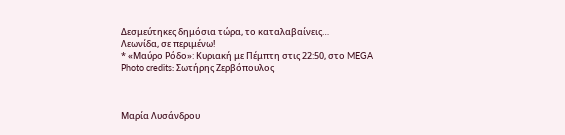Δεσμεύτηκες δημόσια τώρα, το καταλαβαίνεις…
Λεωνίδα, σε περιμένω!
* «Μαύρο Ρόδο»: Κυριακή με Πέμπτη στις 22:50, στο MEGA
Photo credits: Σωτήρης Ζερβόπουλος



Μαρία Λυσάνδρου